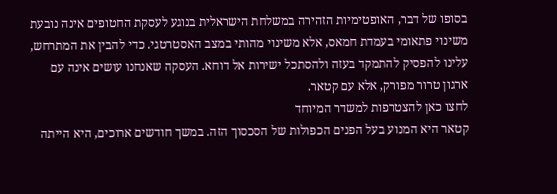בסופו של דבר, האופטימיות הזהירה במשלחת הישראלית בנוגע לעסקת החטופים אינה נובעת משינוי פתאומי בעמדת חמאס, אלא משינוי מהותי במצב האסטרטגי. כדי להבין את המתרחש, עלינו להפסיק להתמקד בעזה ולהסתכל ישירות אל דוחא. העסקה שאנחנו עושים אינה עם ארגון טרור מפורק, אלא עם קטאר.
לחצו כאן להצטרפות למשדר המיוחד
קטאר היא המנוע בעל הפנים הכפולות של הסכסוך הזה. במשך חודשים ארוכים, היא הייתה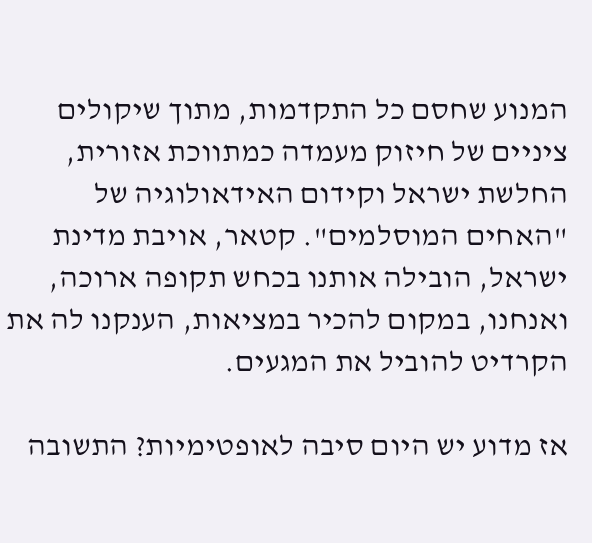המנוע שחסם כל התקדמות, מתוך שיקולים ציניים של חיזוק מעמדה כמתווכת אזורית, החלשת ישראל וקידום האידאולוגיה של "האחים המוסלמים". קטאר, אויבת מדינת ישראל, הובילה אותנו בכחש תקופה ארוכה, ואנחנו, במקום להכיר במציאות, הענקנו לה את הקרדיט להוביל את המגעים.

אז מדוע יש היום סיבה לאופטימיות? התשובה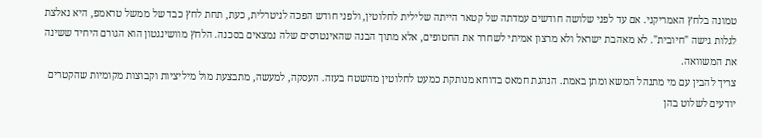טמונה בלחץ האמריקני. אם עד לפני שלושה חודשים עמדתה של קטאר הייתה שלילית לחלוטין, ולפני חודש הפכה לניטרלית, כעת, תחת לחץ כבד של ממשל טראמפ, היא נאלצת לגלות גישה "חיובית". לא מאהבת ישראל ולא מרצון אמיתי לשחרר את החטופים, אלא מתוך הבנה שהאינטרסים שלה נמצאים בסכנה. הלחץ מוושינגטון הוא הגורם היחיד ששינה את המשוואה.
צריך להבין עם מי מתנהל המשא ומתן באמת. הנהגת חמאס בדוחא מנותקת כמעט לחלוטין מהשטח בעזה. העסקה, למעשה, מתבצעת מול מיליציות וקבוצות מקומיות שהקטרים יודעים לשלוט בהן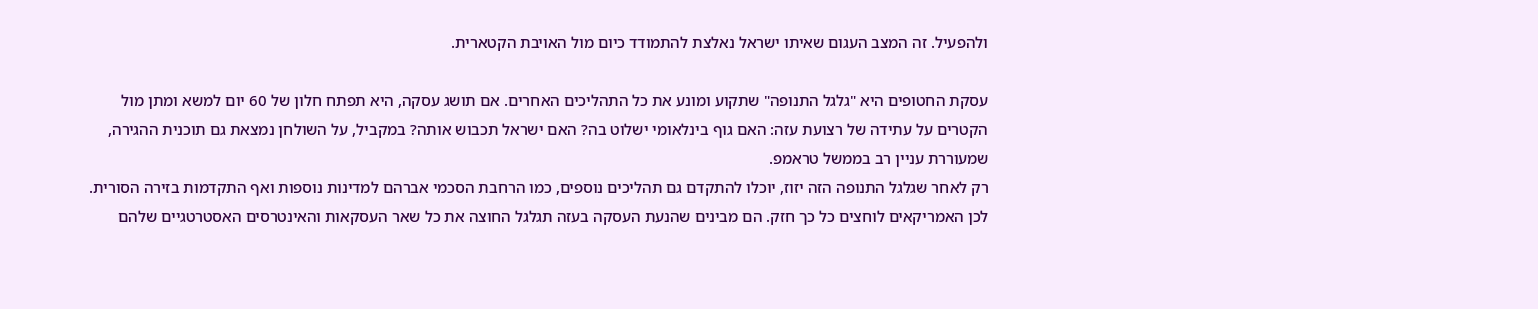ולהפעיל. זה המצב העגום שאיתו ישראל נאלצת להתמודד כיום מול האויבת הקטארית.

עסקת החטופים היא "גלגל התנופה" שתקוע ומונע את כל התהליכים האחרים. אם תושג עסקה, היא תפתח חלון של 60 יום למשא ומתן מול הקטרים על עתידה של רצועת עזה: האם גוף בינלאומי ישלוט בה? האם ישראל תכבוש אותה? במקביל, על השולחן נמצאת גם תוכנית ההגירה, שמעוררת עניין רב בממשל טראמפ.
רק לאחר שגלגל התנופה הזה יזוז, יוכלו להתקדם גם תהליכים נוספים, כמו הרחבת הסכמי אברהם למדינות נוספות ואף התקדמות בזירה הסורית. לכן האמריקאים לוחצים כל כך חזק. הם מבינים שהנעת העסקה בעזה תגלגל החוצה את כל שאר העסקאות והאינטרסים האסטרטגיים שלהם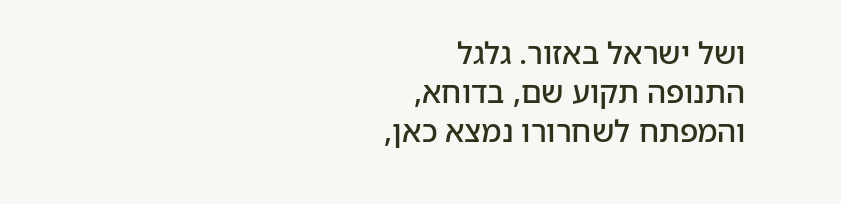ושל ישראל באזור. גלגל התנופה תקוע שם, בדוחא, והמפתח לשחרורו נמצא כאן,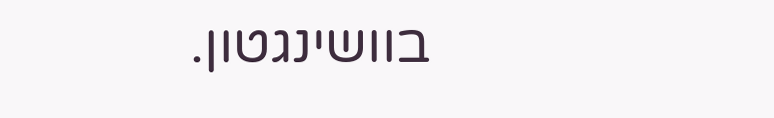בוושינגטון.